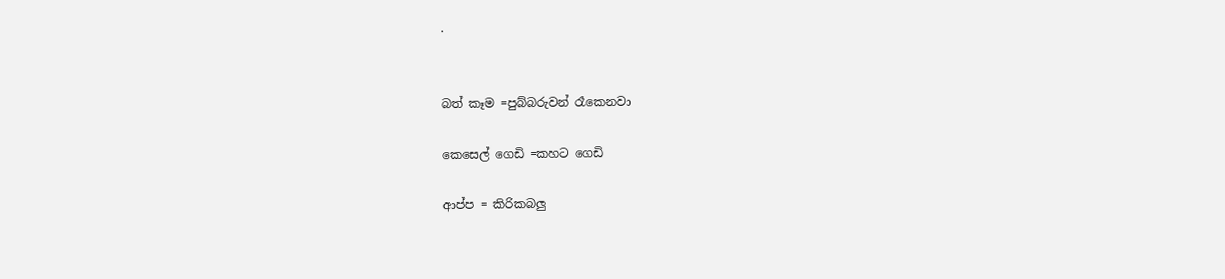.


බත් කෑම =පුබ්බරුවන් රෑකෙනවා

කෙසෙල් ගෙඩි =කහට ගෙඩි

ආප්ප = කිරිකබලු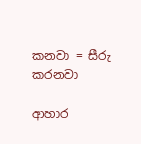කනවා = සීරු කරනවා

ආහාර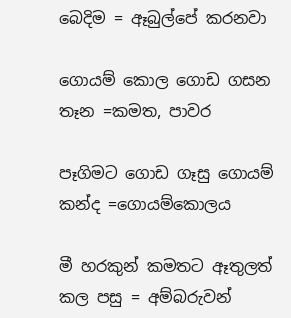බෙදිම = ඈබුල්පේ කරනවා

ගොයම් කොල ගොඩ ගසන තෑන =කමත, පාවර

පෑගිමට ගොඩ ගෑසු ගොයම් කන්ද =ගොයම්කොලය

මී හරකුන් කමතට ඈතුලත් කල පසු = අම්බරුවන්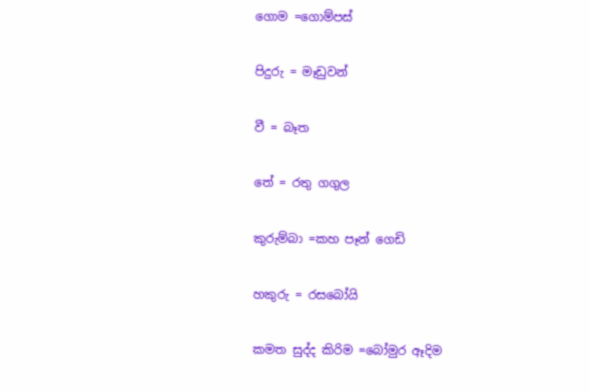ගොම =ගොම්පස්

පිදුරු = මෑඩුවන්

වී = බෑත

තේ = රතු ගගුල

කුරුම්බා =කහ පෑන් ගෙඩි

හකුරු = රසබෝයි

කමත සුද්ද කිරිම =බෝමුර ඈදිම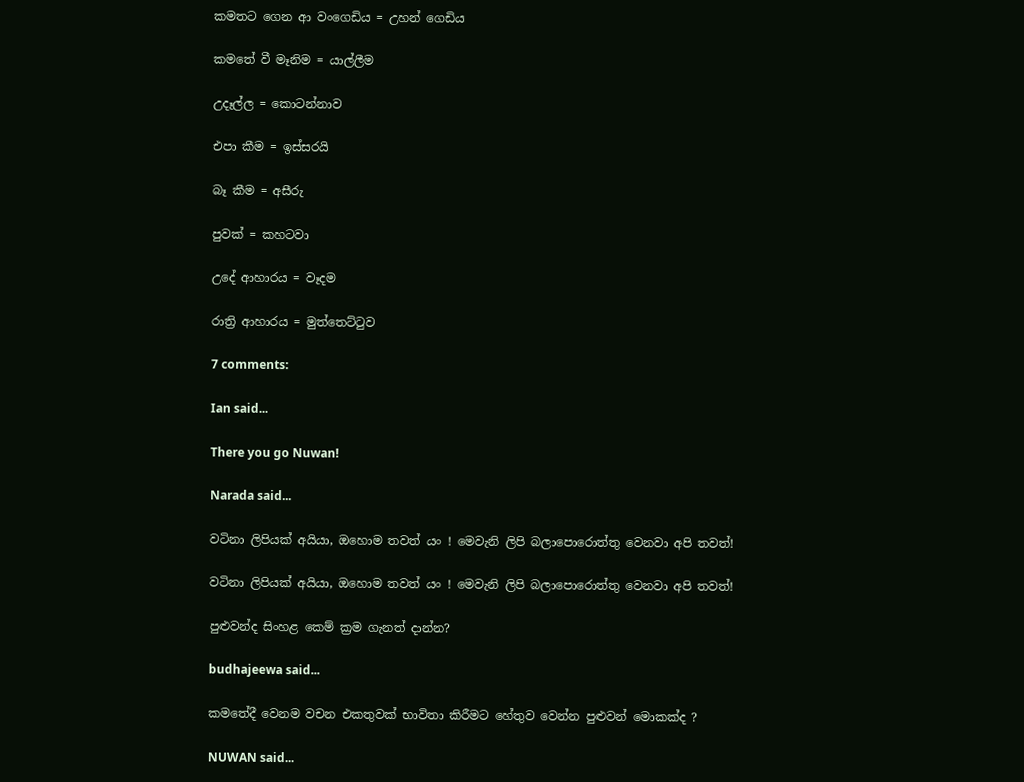කමතට ගෙන ආ වංගෙඩිය = උහන් ගෙඩිය

කමතේ වී මෑනිම = යාල්ලීම

උදෑල්ල = කොටන්නාව

එපා කීම = ඉස්සරයි

බෑ කීම = අසීරු

පුවක් = කහටවා

උදේ ආහාරය = වෑදම

රාත්‍රි ආහාරය = මුත්තෙට්ටුව

7 comments:

Ian said...

There you go Nuwan!

Narada said...

වටිනා ලිපියක් අයියා, ඔහොම තවත් යං ! මෙවැනි ලිපි බලාපොරොත්තු වෙනවා අපි තවත්!

වටිනා ලිපියක් අයියා, ඔහොම තවත් යං ! මෙවැනි ලිපි බලාපොරොත්තු වෙනවා අපි තවත්!

පුළුවන්ද සිංහළ කෙම් ක්‍රම ගැනත් දාන්න?

budhajeewa said...

කමතේදී වෙනම වචන එකතුවක් භාවිතා කිරීමට හේතුව වෙන්න පුළුවන් මොකක්ද ?

NUWAN said...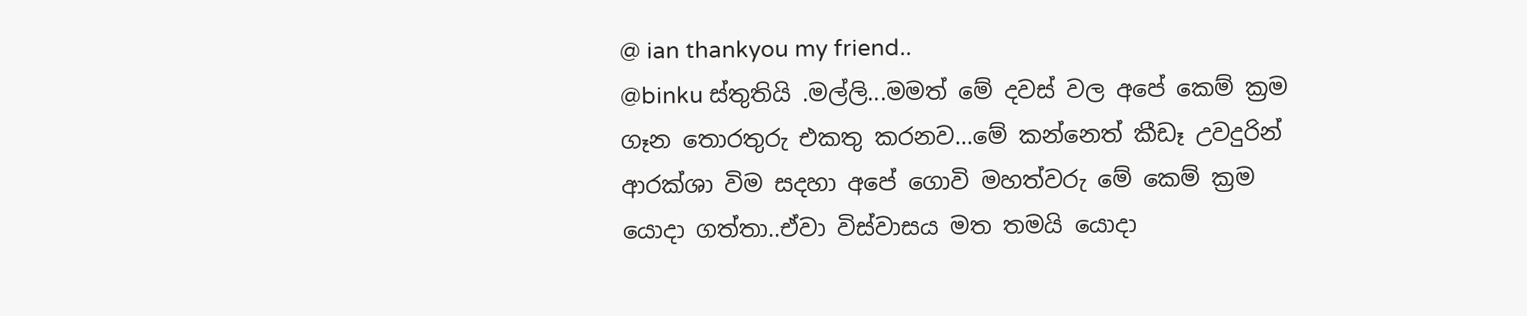@ ian thankyou my friend..
@binku ස්තුතියි .මල්ලි...මමත් මේ දවස් වල අපේ කෙම් ක්‍රම ගෑන තොරතුරු එකතු කරනව...මේ කන්නෙත් කීඩෑ උවදුරින් ආරක්ශා විම සදහා අපේ ගොවි මහත්වරු මේ කෙම් ක්‍රම යොදා ගත්තා..ඒවා විස්වාසය මත තමයි යොදා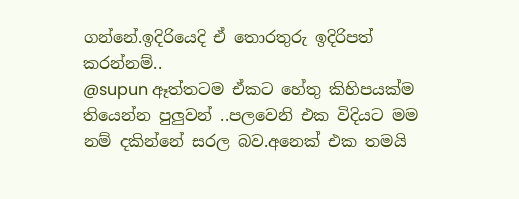ගන්නේ.ඉදිරියෙදි ඒ තොරතුරු ඉදිරිපත් කරන්නම්..
@supun ඈත්තටම ඒකට හේතු කිහිපයක්ම තියෙන්න පුලුවන් ..පලවෙනි එක විදියට මම නම් දකින්නේ සරල බව.අනෙක් එක තමයි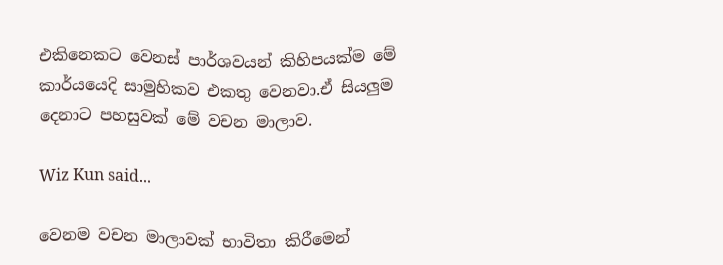එකිනෙකට වෙනස් පාර්ශවයන් කිහිපයක්ම මේ කාර්යයෙදි සාමුහිකව එකතු වෙනවා.ඒ සියලුම දෙනාට පහසුවක් මේ වචන මාලාව.

Wiz Kun said...

වෙනම වචන මාලාවක් භාවිතා කිරීමෙන්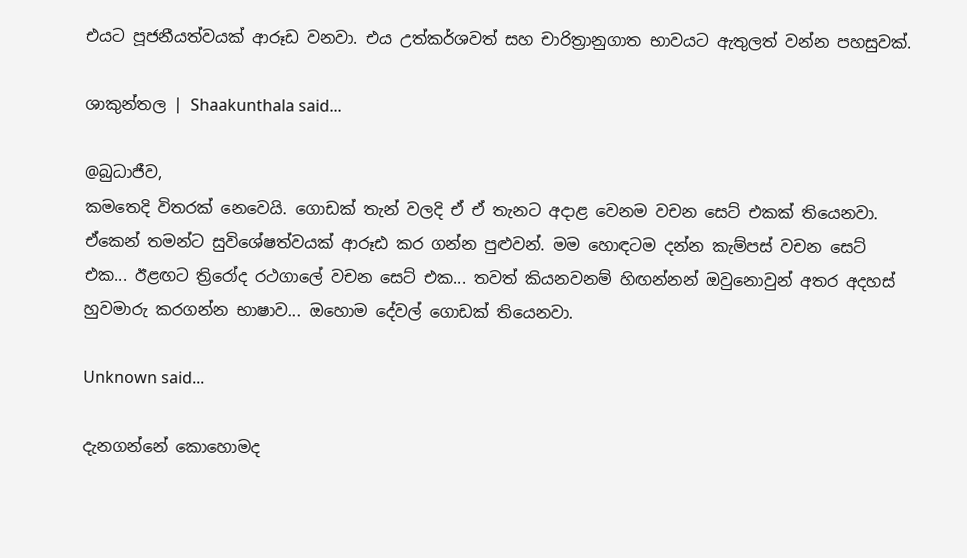එයට පූජනීයත්වයක් ආරූඩ වනවා. එය උත්කර්ශවත් සහ චාරිත්‍රානුගාත භාවයට ඇතුලත් වන්න පහසුවක්.

ශාකුන්තල | Shaakunthala said...

@බුධාජීව,
කමතෙදි විතරක් නෙවෙයි. ගොඩක් තැන් වලදි ඒ ඒ තැනට අදාළ වෙනම වචන ‍සෙට් එකක් තියෙනවා. ඒකෙන් තමන්ට සුවිශේෂත්වයක් ආරූඪ කර ගන්න පුළුවන්. මම හොඳටම දන්න කැම්පස් වචන සෙට් එක... ඊළඟට ත්‍රිරෝද රථගාලේ වචන සෙට් එක... තවත් කියනවනම් හිඟන්නන් ඔවුනොවුන් අතර අදහස් හුවමාරු කරගන්න භාෂාව... ඔහොම දේවල් ගොඩක් තියෙනවා.

Unknown said...

දැනගන්නේ කොහොමද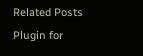Related Posts Plugin for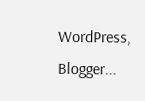WordPress, Blogger...